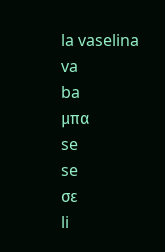la vaselina
va
ba
μπα
se
se
σε
li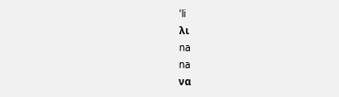ˈli
λι
na
na
να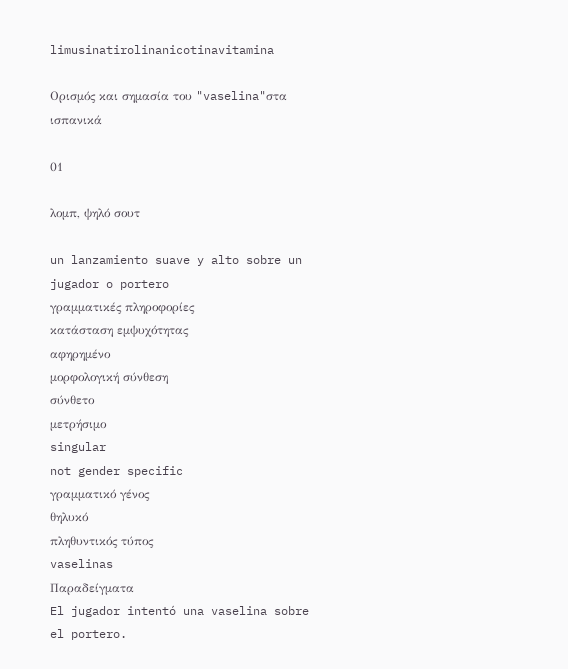limusinatirolinanicotinavitamina

Ορισμός και σημασία του "vaselina"στα ισπανικά

01

λομπ, ψηλό σουτ

un lanzamiento suave y alto sobre un jugador o portero
γραμματικές πληροφορίες
κατάσταση εμψυχότητας
αφηρημένο
μορφολογική σύνθεση
σύνθετο
μετρήσιμο
singular
not gender specific
γραμματικό γένος
θηλυκό
πληθυντικός τύπος
vaselinas
Παραδείγματα
El jugador intentó una vaselina sobre el portero.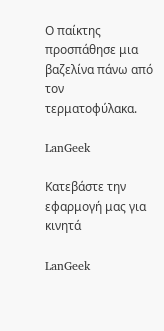Ο παίκτης προσπάθησε μια βαζελίνα πάνω από τον τερματοφύλακα.

LanGeek

Κατεβάστε την εφαρμογή μας για κινητά

LanGeek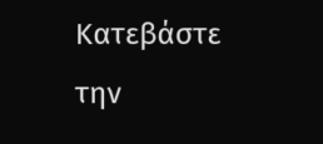Κατεβάστε την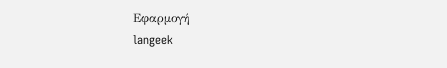Εφαρμογή
langeek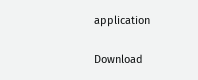application

Download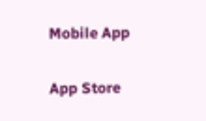Mobile App

App Store